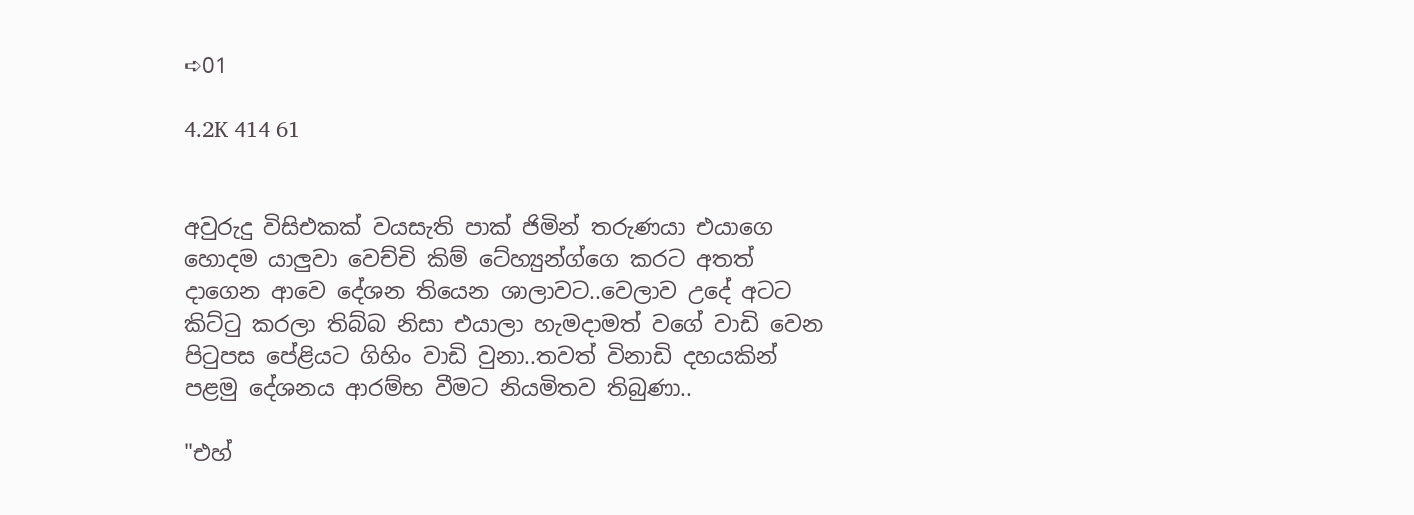➪01

4.2K 414 61


අවුරුදු විසිඑකක් වයසැති පාක් ජිමින් තරුණයා එයාගෙ හොදම යාලුවා වෙච්චි කිම් ටේහ්‍යුන්ග්ගෙ කරට අතත් දාගෙන ආවෙ දේශන තියෙන ශාලාවට..වෙලාව උදේ අටට කිට්ටු කරලා තිබ්බ නිසා එයාලා හැමදාමත් වගේ වාඩි වෙන පිටුපස පේළියට ගිහිං වාඩි වුනා..තවත් විනාඩි දහයකින් පළමු දේශනය ආරම්භ වීමට නියමිතව තිබුණා..

"එහ්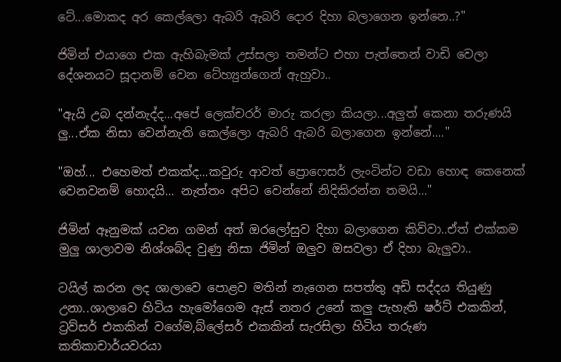ටේ...මොකද අර කෙල්ලො ඇබරි ඇබරි දොර දිහා බලාගෙන ඉන්නෙ..?"

ජිමින් එයාගෙ එක ඇහිබැමක් උස්සලා තමන්ට එහා පැත්තෙන් වාඩි වෙලා දේශනයට සූදානම් වෙන ටේහ්‍යුන්ගෙන් ඇහුවා..

"ඇයි උබ දන්නැද්ද...අපේ ලෙක්චරර් මාරු කරලා කියලා...අලුත් කෙනා තරුණයි ලු...ඒක නිසා වෙන්නැති කෙල්ලො ඇබරි ඇබරි බලාගෙන ඉන්නේ...."

"ඔහ්... එහෙමත් එකක්ද...කවුරු ආවත් ප්‍රොෆෙසර් ලැංටින්ට වඩා හොඳ කෙනෙක් වෙනවනම් හොදයි... නැත්තං අපිට වෙන්නේ නිදිකිරන්න තමයි..."

ජිමින් ඈනුමක් යවන ගමන් අත් ඔරලෝසුව දිහා බලාගෙන කිව්වා..ඒත් එක්කම මුලු ශාලාවම නිශ්ශබ්ද වුණු නිසා ජිමින් ඔලුව ඔසවලා ඒ දිහා බැලුවා..

ටයිල් කරන ලද ශාලාවෙ පොළව මතින් නැගෙන සපත්තු අඩි සද්දය තියුණු උනා..ශාලාවෙ හිටිය හැමෝගෙම ඇස් නතර උනේ කලු පැහැති ෂර්ට් එකකින්, ට්‍රව්සර් එකකින් වගේම,බ්ලේසර් එකකින් සැරසිලා හිටිය තරුණ කතිකාචාර්යවරයා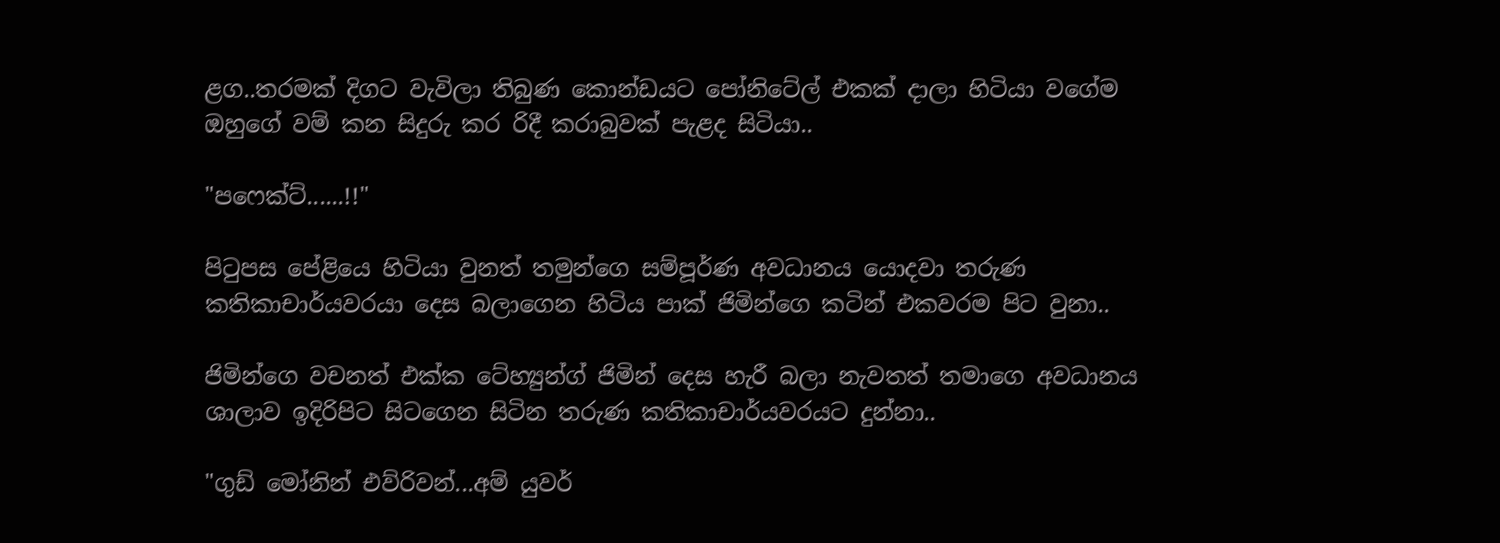ළග..තරමක් දිගට වැවිලා තිබුණ කොන්ඩයට පෝනිටේල් එකක් දාලා හිටියා වගේම ඔහුගේ වම් කන සිදුරු කර රිදී කරාබුවක් පැළද සිටියා..

"පෆෙක්ට්......!!"

පිටුපස පේළියෙ හිටියා වුනත් තමුන්ගෙ සම්පූර්ණ අවධානය යොදවා තරුණ කතිකාචාර්යවරයා දෙස බලාගෙන හිටිය පාක් ජිමින්ගෙ කටින් එකවරම පිට වුනා..

ජිමින්ගෙ වචනත් එක්ක ටේහ්‍යුන්ග් ජිමින් දෙස හැරී බලා නැවතත් තමාගෙ අවධානය ශාලාව ඉදිරිපිට සිටගෙන සිටින තරුණ කතිකාචාර්යවරයට දුන්නා..

"ගුඩ් මෝනින් එව්රිවන්...අම් යුවර්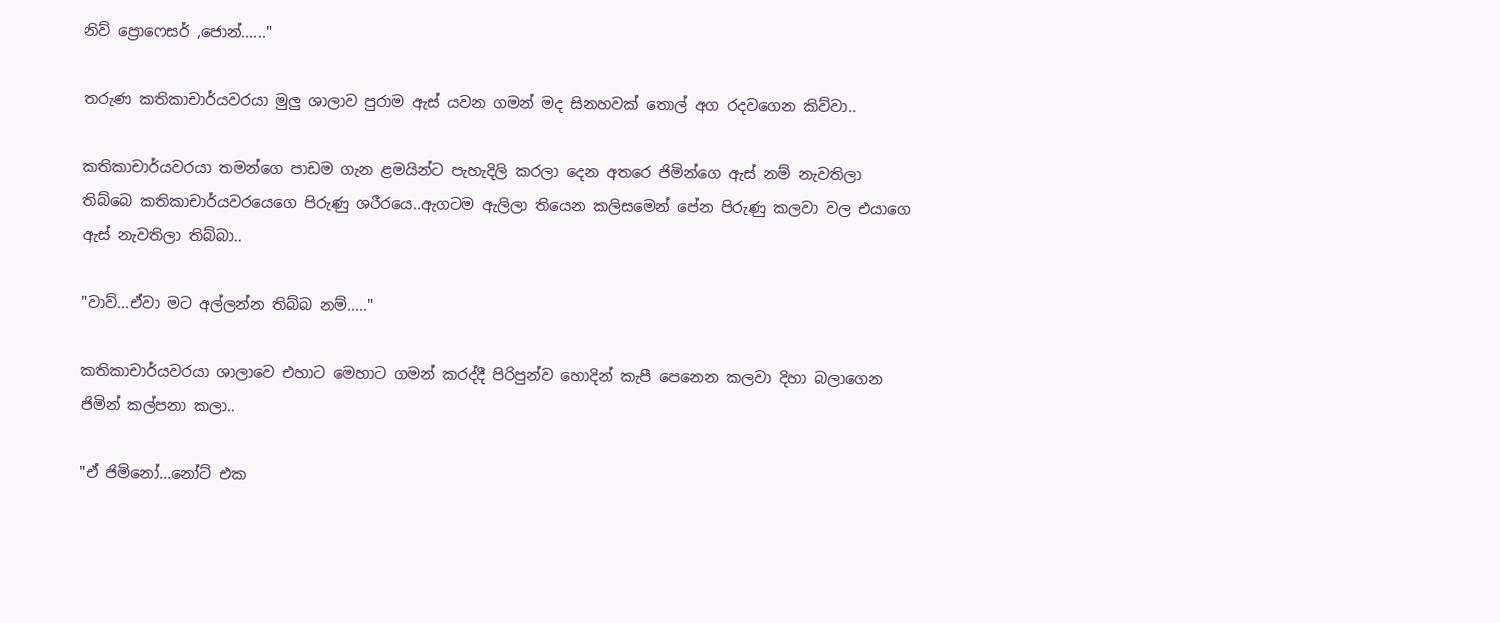නිව් ප්‍රොෆෙසර් ,ජොන්......"

තරුණ කතිකාචාර්යවරයා මුලු ශාලාව පුරාම ඇස් යවන ගමන් මද සිනහවක් තොල් අග රදවගෙන කිව්වා..

කතිකාචාර්යවරයා තමන්ගෙ පාඩම ගැන ළමයින්ට පැහැදිලි කරලා දෙන අතරෙ ජිමින්ගෙ ඇස් නම් නැවතිලා තිබ්බෙ කතිකාචාර්යවරයෙගෙ පිරුණු ශරීරයෙ..ඇගටම ඇලිලා තියෙන කලිසමෙන් පේන පිරුණු කලවා වල එයාගෙ ඇස් නැවතිලා තිබ්බා..

"වාව්...ඒවා මට අල්ලන්න තිබ්බ නම්....."

කතිකාචාර්යවරයා ශාලාවෙ එහාට මෙහාට ගමන් කරද්දී පිරිපුන්ව හොදින් කැපී පෙනෙන කලවා දිහා බලාගෙන ජිමින් කල්පනා කලා..

"ඒ ජිමිනෝ...නෝට් එක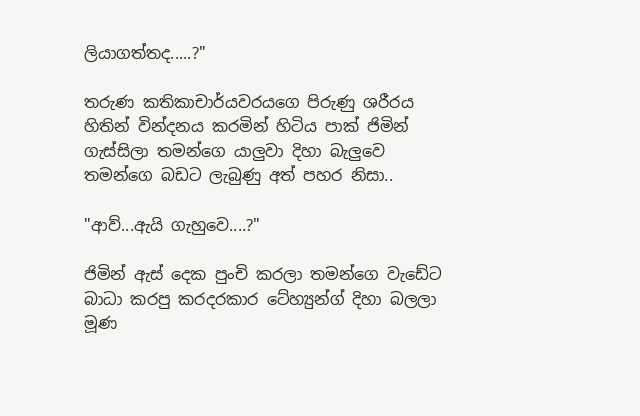ලියාගත්තද.....?"

තරුණ කතිකාචාර්යවරයගෙ පිරුණු ශරීරය හිතින් වින්දනය කරමින් හිටිය පාක් ජිමින් ගැස්සිලා තමන්ගෙ යාලුවා දිහා බැලුවෙ තමන්ගෙ බඩට ලැබුණු අත් පහර නිසා..

"ආව්...ඇයි ගැහුවෙ....?"

ජිමින් ඇස් දෙක පුංචි කරලා තමන්ගෙ වැඩේට බාධා කරපු කරදරකාර ටේහ්‍යුන්ග් දිහා බලලා මූණ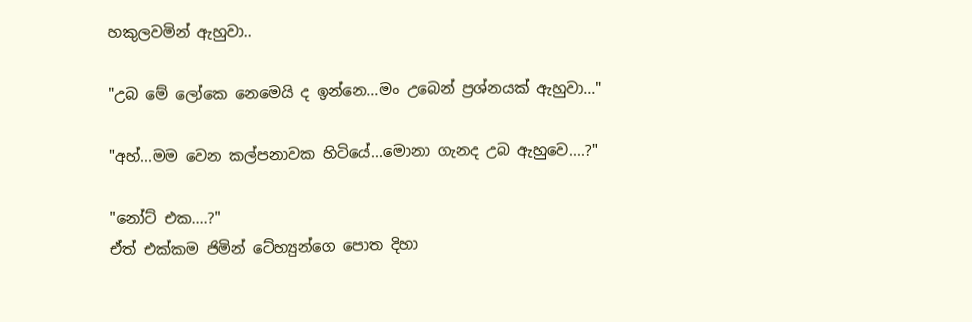හකුලවමින් ඇහුවා..

"උබ මේ ලෝකෙ නෙමෙයි ද ඉන්නෙ...මං උබෙන් ප්‍රශ්නයක් ඇහුවා..."

"අහ්...මම වෙන කල්පනාවක හිටියේ...මොනා ගැනද උබ ඇහුවෙ....?"

"නෝට් එක....?"
ඒත් එක්කම ජිමින් ටේහ්‍යුන්ගෙ පොත දිහා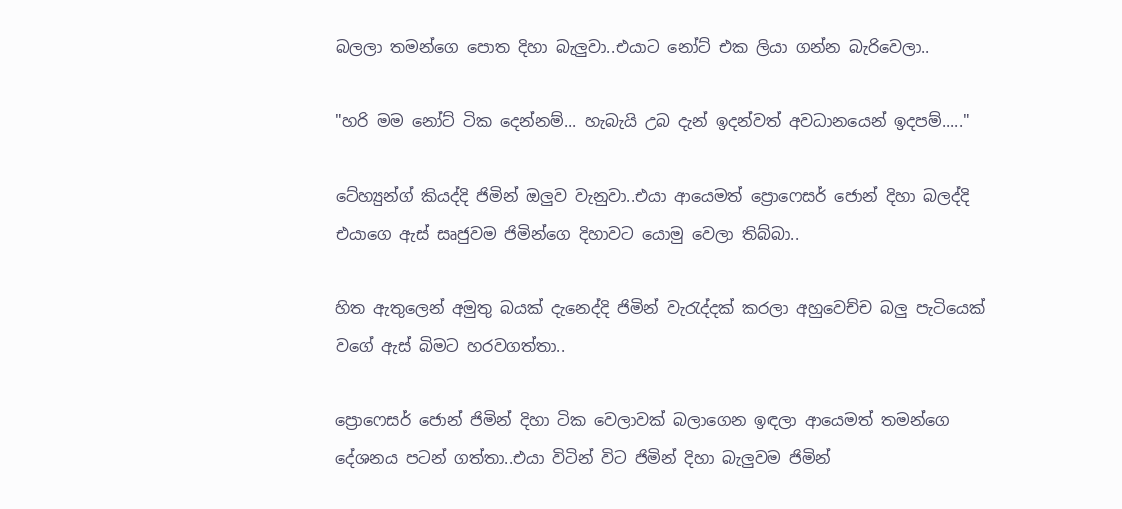බලලා තමන්ගෙ පොත දිහා බැලුවා..එයාට නෝට් එක ලියා ගන්න බැරිවෙලා..

"හරි මම නෝට් ටික දෙන්නම්... හැබැයි උබ දැන් ඉදන්වත් අවධානයෙන් ඉදපම්....."

ටේහ්‍යුන්ග් කියද්දි ජිමින් ඔලුව වැනුවා..එයා ආයෙමත් ප්‍රොෆෙසර් ජොන් දිහා බලද්දි එයාගෙ ඇස් සෘජුවම ජිමින්ගෙ දිහාවට යොමු වෙලා තිබ්බා..

හිත ඇතුලෙන් අමුතු බයක් දැනෙද්දි ජිමින් වැරැද්දක් කරලා අහුවෙච්ච බලු පැටියෙක් වගේ ඇස් බිමට හරවගත්තා..

ප්‍රොෆෙසර් ජොන් ජිමින් දිහා ටික වෙලාවක් බලාගෙන ඉඳලා ආයෙමත් තමන්ගෙ දේශනය පටන් ගත්තා..එයා විටින් විට ජිමින් දිහා බැලුවම ජිමින්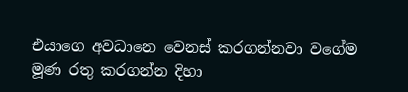එයාගෙ අවධානෙ වෙනස් කරගන්නවා වගේම මූණ රතු කරගන්න දිහා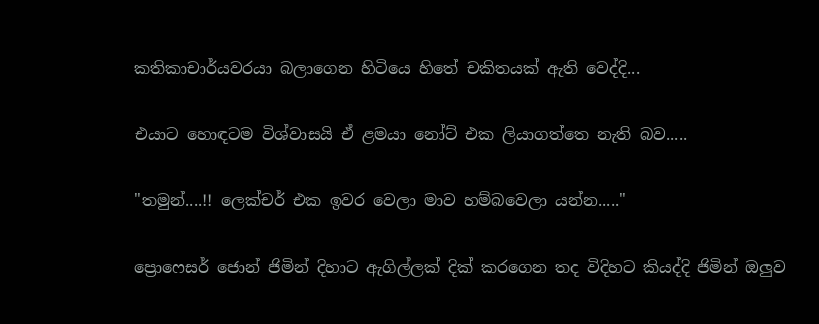කතිකාචාර්යවරයා බලාගෙන හිටියෙ හිතේ චකිතයක් ඇති වෙද්දි...

එයාට හොඳටම විශ්වාසයි ඒ ළමයා නෝට් එක ලියාගත්තෙ නැති බව.....

"තමුන්....!! ලෙක්චර් එක ඉවර වෙලා මාව හම්බවෙලා යන්න....."

ප්‍රොෆෙසර් ජොන් ජිමින් දිහාට ඇගිල්ලක් දික් කරගෙන තද විදිහට කියද්දි ජිමින් ඔලුව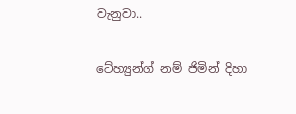වැනුවා..

ටේහ්‍යුන්ග් නම් ජිමින් දිහා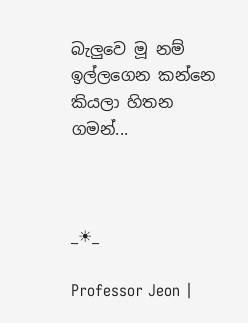බැලුවෙ මූ නම් ඉල්ලගෙන කන්නෙ කියලා හිතන ගමන්...



_☀_

Professor Jeon |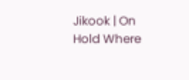Jikook | On Hold Where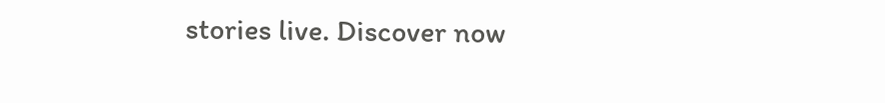stories live. Discover now